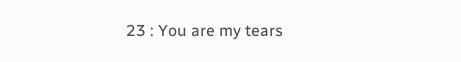23 : You are my tears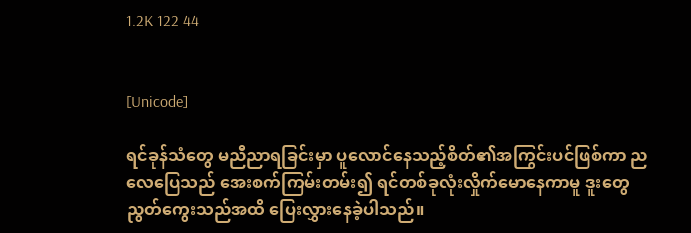1.2K 122 44


[Unicode]

ရင်ခုန်သံတွေ မညီညာရခြင်းမှာ ပူလောင်နေသည့်စိတ်၏အကြွင်းပင်ဖြစ်ကာ ညလေပြေသည် အေးစက်ကြမ်းတမ်း၍ ရင်တစ်ခုလုံးလှိုက်မောနေကာမူ ဒူးတွေညွတ်ကွေးသည်အထိ ပြေးလွှားနေခဲ့ပါသည်။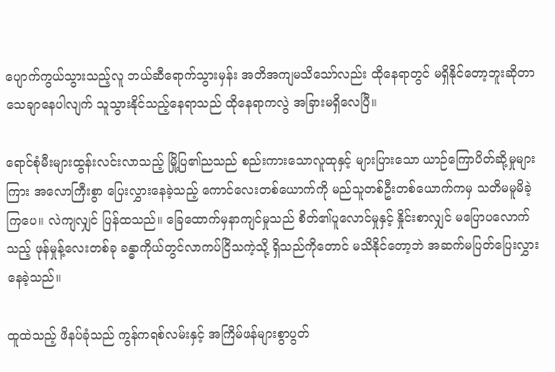ပျောက်ကွယ်သွားသည့်လူ ဘယ်ဆီရောက်သွားမှန်း အတိအကျမသိသော်လည်း ထိုနေရာတွင် မရှိနိုင်တော့ဘူးဆိုတာ သေချာနေပါလျက် သူသွားနိုင်သည့်နေရာသည် ထိုနေရာကလွဲ အခြားမရှိလေပြီ။

ရောင်စုံမီးများထွန်းလင်းလာသည့် မြို့ပြ၏ညသည် စည်းကားသောလူထုနှင့် များပြားသော ယာဉ်ကြောပိတ်ဆို့မှုများကြား အလောကြီးစွာ ပြေးလွှားနေခဲ့သည့် ကောင်လေးတစ်ယောက်ကို မည်သူတစ်ဦးတစ်ယောက်ကမှ သတိမမူမိခဲ့ကြပေ။ လဲကျလျှင် ပြန်ထသည်။ ခြေထောက်မှနာကျင်မှုသည် စိတ်၏ပူလောင်မှုနှင့် နှိုင်းစာလျှင် မပြောပလောက်သည့် ဖုန်မှုန့်လေးတစ်ခု ခန္ဓာကိုယ်တွင်လာကပ်ငြိသကဲ့သို့ ရှိသည်ကိုတောင် မသိနိုင်တော့ဘဲ အဆက်မပြတ်ပြေးလွှားနေခဲ့သည်။

ထူထဲသည့် ဖိနပ်ခုံသည် ကွန်ကရစ်လမ်းနှင့် အကြိမ်ဖန်များစွာပွတ်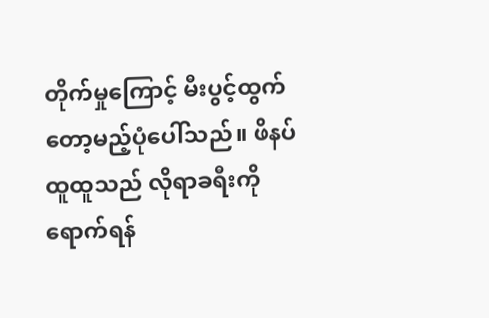တိုက်မှုကြောင့် မီးပွင့်ထွက်တော့မည့်ပုံပေါ်သည်။ ဖိနပ်ထူထူသည် လိုရာခရီးကိုရောက်ရန်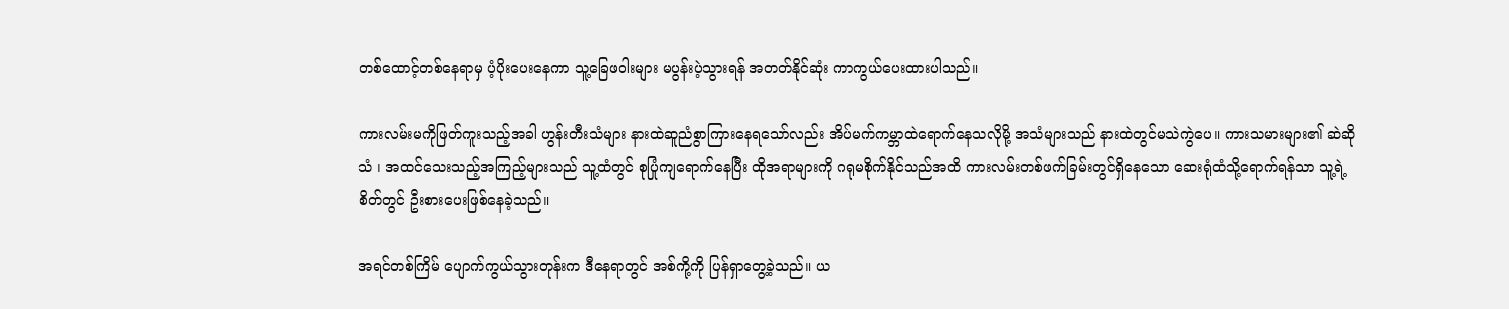တစ်ထောင့်တစ်နေရာမှ ပံ့ပိုးပေးနေကာ သူ့ခြေဖဝါးများ မပွန်းပဲ့သွားရန် အတတ်နိုင်ဆုံး ကာကွယ်ပေးထားပါသည်။

ကားလမ်းမကိုဖြတ်ကူးသည့်အခါ ဟွန်းတီးသံများ နားထဲဆူညံစွာကြားနေရသော်လည်း အိပ်မက်ကမ္ဘာထဲရောက်နေသလိုမို့ အသံများသည် နားထဲတွင်မသဲကွဲပေ။ ကားသမားများ၏ ဆဲဆိုသံ ၊ အထင်သေးသည့်အကြည့်များသည် သူ့ထံတွင် စုပြုံကျရောက်နေပြီး ထိုအရာများကို ဂရုမစိုက်နိုင်သည်အထိ ကားလမ်းတစ်ဖက်ခြမ်းတွင်ရှိနေသော ဆေးရုံထံသို့ရောက်ရန်သာ သူ့ရဲ့စိတ်တွင် ဦးစားပေးဖြစ်နေခဲ့သည်။

အရင်တစ်ကြိမ် ပျောက်ကွယ်သွားတုန်းက ဒီနေရာတွင် အစ်ကို့ကို ပြန်ရှာ‌တွေ့ခဲ့သည်။ ယ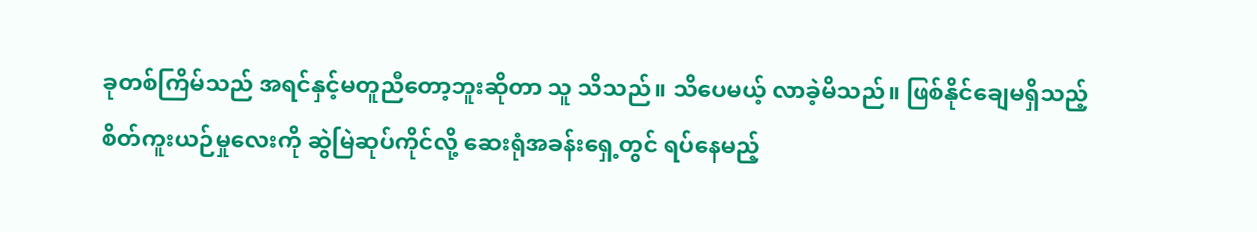ခုတစ်ကြိမ်သည် အရင်နှင့်မတူညီတော့ဘူးဆိုတာ သူ သိသည်။ သိပေမယ့် လာခဲ့မိသည်။ ဖြစ်နိုင်ချေမရှိသည့် စိတ်ကူးယဉ်မှုလေးကို ဆွဲမြဲဆုပ်ကိုင်လို့ ဆေးရုံအခန်းရှေ့တွင် ရပ်နေမည့်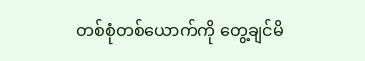တစ်စုံတစ်ယောက်ကို တွေ့ချင်မိ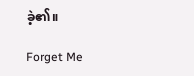ခဲ့၏။

Forget Me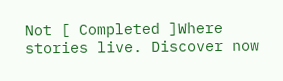Not [ Completed ]Where stories live. Discover now